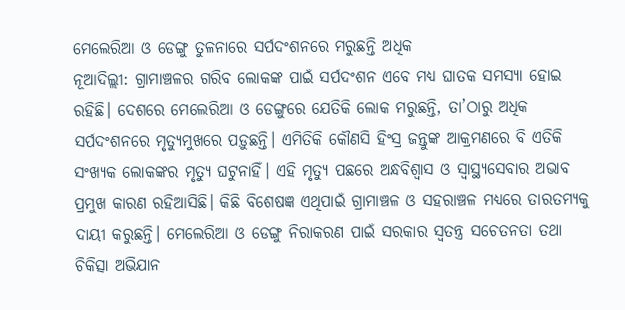ମେଲେରିଆ ଓ ଡେଙ୍ଗୁ ତୁଳନାରେ ସର୍ପଦଂଶନରେ ମରୁଛନ୍ତି ଅଧିକ
ନୂଆଦିଲ୍ଲୀ: ଗ୍ରାମାଞ୍ଚଳର ଗରିବ ଲୋକଙ୍କ ପାଇଁ ସର୍ପଦଂଶନ ଏବେ ମଧ୍ୟ ଘାତକ ସମସ୍ୟା ହୋଇ ରହିଛି। ଦେଶରେ ମେଲେରିଆ ଓ ଡେଙ୍ଗୁରେ ଯେତିକି ଲୋକ ମରୁଛନ୍ତି, ତା’ଠାରୁ ଅଧିକ ସର୍ପଦଂଶନରେ ମୃତ୍ୟୁମୁଖରେ ପଡ଼ୁଛନ୍ତି। ଏମିତିକି କୌଣସି ହିଂସ୍ର ଜନ୍ତୁଙ୍କ ଆକ୍ରମଣରେ ବି ଏତିକି ସଂଖ୍ୟକ ଲୋକଙ୍କର ମୃତ୍ୟୁ ଘଟୁନାହିଁ। ଏହି ମୃତ୍ୟୁ ପଛରେ ଅନ୍ଧବିଶ୍ବାସ ଓ ସ୍ବାସ୍ଥ୍ୟସେବାର ଅଭାବ ପ୍ରମୁଖ କାରଣ ରହିଆସିଛି। କିଛି ବିଶେଷଜ୍ଞ ଏଥିପାଇଁ ଗ୍ରାମାଞ୍ଚଳ ଓ ସହରାଞ୍ଚଳ ମଧ୍ୟରେ ତାରତମ୍ୟକୁ ଦାୟୀ କରୁଛନ୍ତି। ମେଲେରିଆ ଓ ଡେଙ୍ଗୁ ନିରାକରଣ ପାଇଁ ସରକାର ସ୍ବତନ୍ତ୍ର ସଚେତନତା ତଥା ଚିକିତ୍ସା ଅଭିଯାନ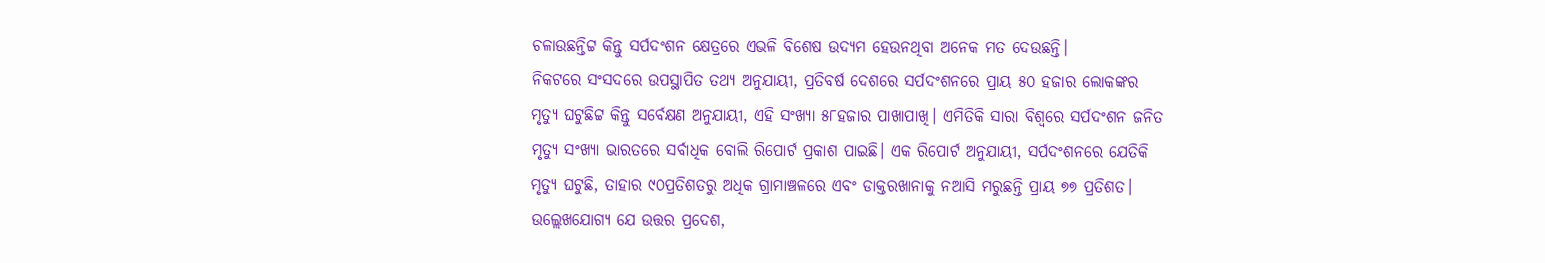ଚଳାଉଛନ୍ତିଟ୍ଟ କିନ୍ତୁ ସର୍ପଦଂଶନ କ୍ଷେତ୍ରରେ ଏଭଳି ବିଶେଷ ଉଦ୍ୟମ ହେଉନଥିବା ଅନେକ ମତ ଦେଉଛନ୍ତି।
ନିକଟରେ ସଂସଦରେ ଉପସ୍ଥାପିତ ତଥ୍ୟ ଅନୁଯାୟୀ, ପ୍ରତିବର୍ଷ ଦେଶରେ ସର୍ପଦଂଶନରେ ପ୍ରାୟ ୫୦ ହଜାର ଲୋକଙ୍କର ମୃତ୍ୟୁ ଘଟୁଛିଟ୍ଟ କିନ୍ତୁ ସର୍ବେକ୍ଷଣ ଅନୁଯାୟୀ, ଏହି ସଂଖ୍ୟା ୫୮ହଜାର ପାଖାପାଖି। ଏମିତିକି ସାରା ବିଶ୍ବରେ ସର୍ପଦଂଶନ ଜନିତ ମୃତ୍ୟୁ ସଂଖ୍ୟା ଭାରତରେ ସର୍ବାଧିକ ବୋଲି ରିପୋର୍ଟ ପ୍ରକାଶ ପାଇଛି। ଏକ ରିପୋର୍ଟ ଅନୁଯାୟୀ, ସର୍ପଦଂଶନରେ ଯେତିକି ମୃତ୍ୟୁ ଘଟୁଛି, ତାହାର ୯୦ପ୍ରତିଶତରୁ ଅଧିକ ଗ୍ରାମାଞ୍ଚଳରେ ଏବଂ ଡାକ୍ତରଖାନାକୁ ନଆସି ମରୁଛନ୍ତି ପ୍ରାୟ ୭୭ ପ୍ରତିଶତ।
ଉଲ୍ଲେଖଯୋଗ୍ୟ ଯେ ଉତ୍ତର ପ୍ରଦେଶ,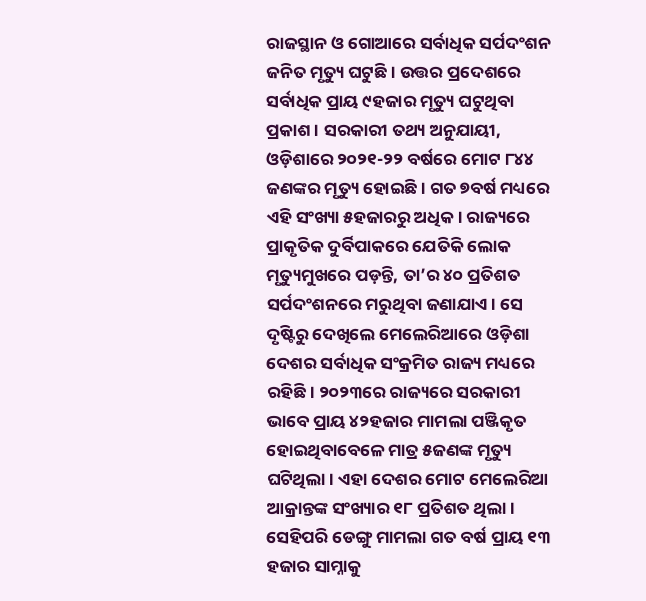ରାଜସ୍ଥାନ ଓ ଗୋଆରେ ସର୍ବାଧିକ ସର୍ପଦଂଶନ ଜନିତ ମୃତ୍ୟୁ ଘଟୁଛି। ଉତ୍ତର ପ୍ରଦେଶରେ ସର୍ବାଧିକ ପ୍ରାୟ ୯ହଜାର ମୃତ୍ୟୁ ଘଟୁଥିବା ପ୍ରକାଶ। ସରକାରୀ ତଥ୍ୟ ଅନୁଯାୟୀ, ଓଡ଼ିଶାରେ ୨୦୨୧-୨୨ ବର୍ଷରେ ମୋଟ ୮୪୪ ଜଣଙ୍କର ମୃତ୍ୟୁ ହୋଇଛି। ଗତ ୭ବର୍ଷ ମଧ୍ୟରେ ଏହି ସଂଖ୍ୟା ୫ହଜାରରୁ ଅଧିକ। ରାଜ୍ୟରେ ପ୍ରାକୃତିକ ଦୁର୍ବିପାକରେ ଯେତିକି ଲୋକ ମୃତ୍ୟୁମୁଖରେ ପଡ଼ନ୍ତି, ତା’ର ୪୦ ପ୍ରତିଶତ ସର୍ପଦଂଶନରେ ମରୁଥିବା ଜଣାଯାଏ। ସେ ଦୃଷ୍ଟିରୁ ଦେଖିଲେ ମେଲେରିଆରେ ଓଡ଼ିଶା ଦେଶର ସର୍ବାଧିକ ସଂକ୍ରମିତ ରାଜ୍ୟ ମଧ୍ୟରେ ରହିଛି। ୨୦୨୩ରେ ରାଜ୍ୟରେ ସରକାରୀ ଭାବେ ପ୍ରାୟ ୪୨ହଜାର ମାମଲା ପଞ୍ଜିକୃତ ହୋଇଥିବାବେଳେ ମାତ୍ର ୫ଜଣଙ୍କ ମୃତ୍ୟୁ ଘଟିଥିଲା। ଏହା ଦେଶର ମୋଟ ମେଲେରିଆ ଆକ୍ରାନ୍ତଙ୍କ ସଂଖ୍ୟାର ୧୮ ପ୍ରତିଶତ ଥିଲା। ସେହିପରି ଡେଙ୍ଗୁ ମାମଲା ଗତ ବର୍ଷ ପ୍ରାୟ ୧୩ ହଜାର ସାମ୍ନାକୁ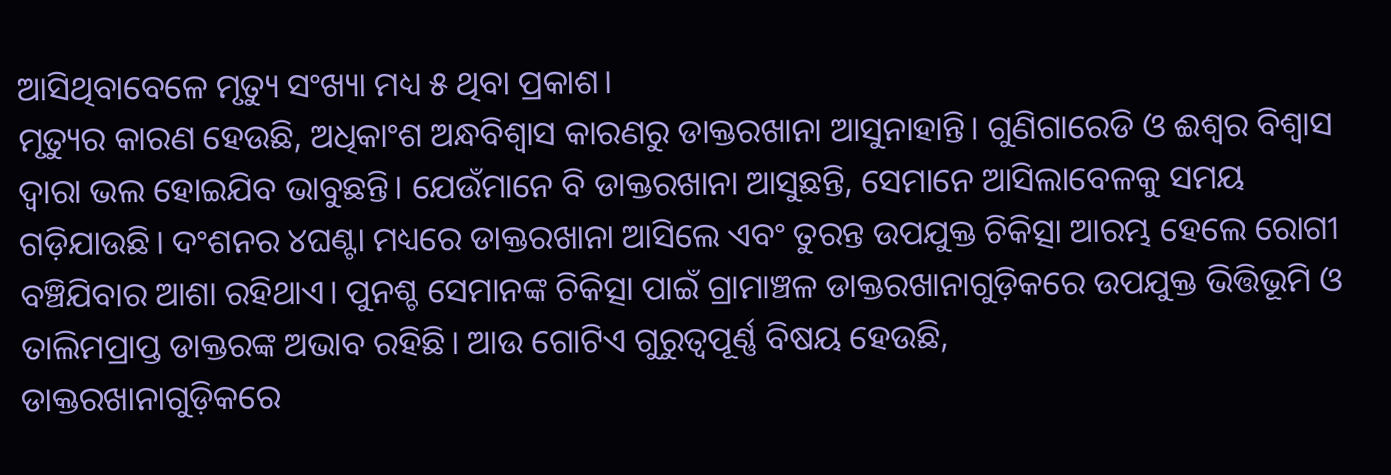ଆସିଥିବାବେଳେ ମୃତ୍ୟୁ ସଂଖ୍ୟା ମଧ୍ୟ ୫ ଥିବା ପ୍ରକାଶ।
ମୃତ୍ୟୁର କାରଣ ହେଉଛି, ଅଧିକାଂଶ ଅନ୍ଧବିଶ୍ବାସ କାରଣରୁ ଡାକ୍ତରଖାନା ଆସୁନାହାନ୍ତି। ଗୁଣିଗାରେଡି ଓ ଈଶ୍ବର ବିଶ୍ବାସ ଦ୍ବାରା ଭଲ ହୋଇଯିବ ଭାବୁଛନ୍ତି। ଯେଉଁମାନେ ବି ଡାକ୍ତରଖାନା ଆସୁଛନ୍ତି, ସେମାନେ ଆସିଲାବେଳକୁ ସମୟ ଗଡ଼ିଯାଉଛି। ଦଂଶନର ୪ଘଣ୍ଟା ମଧ୍ୟରେ ଡାକ୍ତରଖାନା ଆସିଲେ ଏବଂ ତୁରନ୍ତ ଉପଯୁକ୍ତ ଚିକିତ୍ସା ଆରମ୍ଭ ହେଲେ ରୋଗୀ ବଞ୍ଚିଯିବାର ଆଶା ରହିଥାଏ। ପୁନଶ୍ଚ ସେମାନଙ୍କ ଚିକିତ୍ସା ପାଇଁ ଗ୍ରାମାଞ୍ଚଳ ଡାକ୍ତରଖାନାଗୁଡ଼ିକରେ ଉପଯୁକ୍ତ ଭିତ୍ତିଭୂମି ଓ ତାଲିମପ୍ରାପ୍ତ ଡାକ୍ତରଙ୍କ ଅଭାବ ରହିଛି। ଆଉ ଗୋଟିଏ ଗୁରୁତ୍ବପୂର୍ଣ୍ଣ ବିଷୟ ହେଉଛି,
ଡାକ୍ତରଖାନାଗୁଡ଼ିକରେ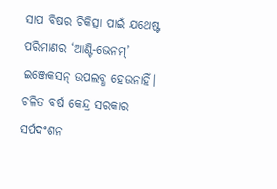ସାପ ବିଷର ଚିକିତ୍ସା ପାଇଁ ଯଥେଷ୍ଟ ପରିମାଣର ‘ଆଣ୍ଟି-ଭେନମ୍’ ଇଞ୍ଜେକସନ୍ ଉପଲବ୍ଧ ହେଉନାହିଁ।
ଚଳିତ ବର୍ଷ କେନ୍ଦ୍ର ସରକାର ସର୍ପଦଂଶନ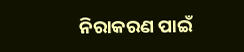ନିରାକରଣ ପାଇଁ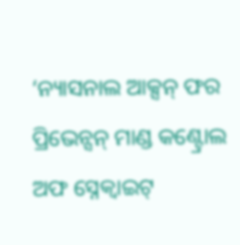‘ନ୍ୟାସନାଲ ଆକ୍ସନ୍ ଫର ପ୍ରିଭେନ୍ସନ୍ ମାଣ୍ଡ କଣ୍ଟ୍ରୋଲ ଅଫ ସ୍ନେକ୍ବାଇଟ୍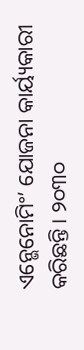ଏନ୍ଭେନୋମିଂ’ ଯୋଜନା କାର୍ୟ୍ୟକାରୀ କରିଛନ୍ତି। ୨୦୩୦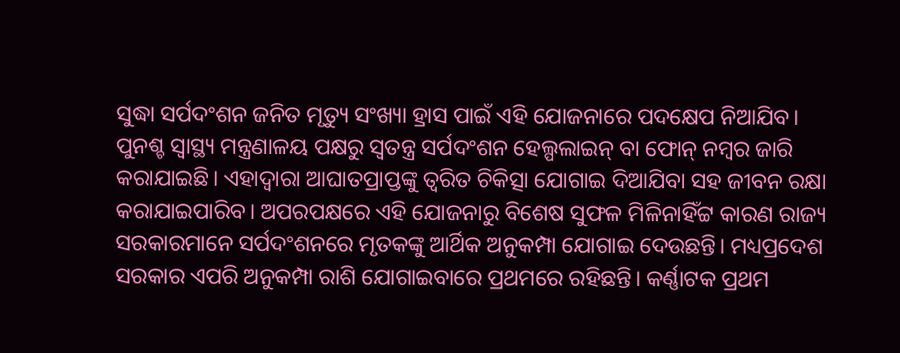ସୁଦ୍ଧା ସର୍ପଦଂଶନ ଜନିତ ମୃତ୍ୟୁ ସଂଖ୍ୟା ହ୍ରାସ ପାଇଁ ଏହି ଯୋଜନାରେ ପଦକ୍ଷେପ ନିଆଯିବ। ପୁନଶ୍ଚ ସ୍ବାସ୍ଥ୍ୟ ମନ୍ତ୍ରଣାଳୟ ପକ୍ଷରୁ ସ୍ବତନ୍ତ୍ର ସର୍ପଦଂଶନ ହେଲ୍ପଲାଇନ୍ ବା ଫୋନ୍ ନମ୍ବର ଜାରି କରାଯାଇଛି। ଏହାଦ୍ବାରା ଆଘାତପ୍ରାପ୍ତଙ୍କୁ ତ୍ବରିତ ଚିକିତ୍ସା ଯୋଗାଇ ଦିଆଯିବା ସହ ଜୀବନ ରକ୍ଷା କରାଯାଇପାରିବ। ଅପରପକ୍ଷରେ ଏହି ଯୋଜନାରୁ ବିଶେଷ ସୁଫଳ ମିଳିନାହିଁଟ୍ଟ କାରଣ ରାଜ୍ୟ ସରକାରମାନେ ସର୍ପଦଂଶନରେ ମୃତକଙ୍କୁ ଆର୍ଥିକ ଅନୁକମ୍ପା ଯୋଗାଇ ଦେଉଛନ୍ତି। ମଧ୍ୟପ୍ରଦେଶ ସରକାର ଏପରି ଅନୁକମ୍ପା ରାଶି ଯୋଗାଇବାରେ ପ୍ରଥମରେ ରହିଛନ୍ତି। କର୍ଣ୍ଣାଟକ ପ୍ରଥମ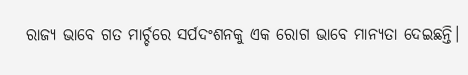ରାଜ୍ୟ ଭାବେ ଗତ ମାର୍ଚ୍ଚରେ ସର୍ପଦଂଶନକୁ ଏକ ରୋଗ ଭାବେ ମାନ୍ୟତା ଦେଇଛନ୍ତି।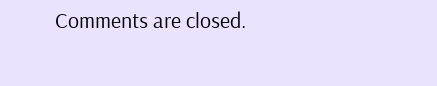Comments are closed.